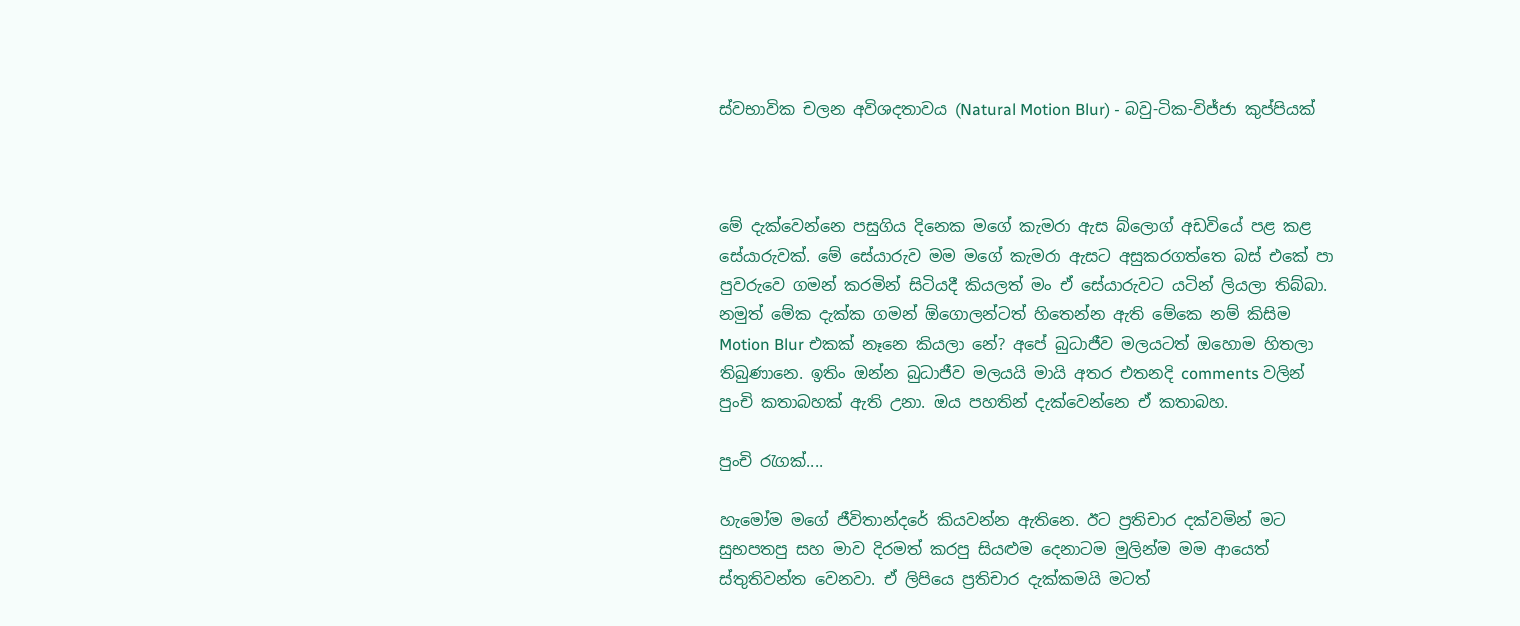ස්වභාවික චලන අවිශදතාවය (Natural Motion Blur) - බවු-ටික-විජ්ජා කුප්පියක්



මේ දැක්වෙන්නෙ පසුගිය දිනෙක මගේ කැමරා ඇස බ්ලොග් අඩවියේ පළ කළ සේයාරුවක්. මේ සේයාරුව මම මගේ කැමරා ඇසට අසුකරගත්තෙ බස් එකේ පා පුවරුවෙ ගමන් කරමින් සිටියදී කියලත් මං ඒ සේයාරුවට යටින් ලියලා තිබ්බා. නමුත් මේක දැක්ක ගමන් ඕගොලන්ටත් හිතෙන්න ඇති මේකෙ නම් කිසිම Motion Blur එකක් නෑනෙ කියලා නේ? අපේ බුධාජීව මලයටත් ඔහොම හිතලා තිබුණානෙ. ඉතිං ඔන්න බුධාජීව මලයයි මායි අතර එතනදි comments වලින් පුංචි කතාබහක් ඇති උනා. ඔය පහතින් දැක්වෙන්නෙ ඒ කතාබහ.

පුංචි රැගක්....

හැමෝම මගේ ජීවිතාන්දරේ කියවන්න ඇතිනෙ. ඊට ප්‍රතිචාර දක්වමින් මට සුභපතපු සහ මාව දිරමත් කරපු සියළුම දෙනාටම මුලින්ම මම ආයෙත් ස්තුතිවන්ත වෙනවා. ඒ ලිපියෙ ප්‍රතිචාර දැක්කමයි මටත්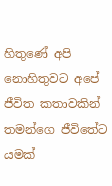හිතුණේ අපි නොහිතුවට අපේ ජීවිත කතාවකින් තමන්ගෙ ජීවිතේට යමක්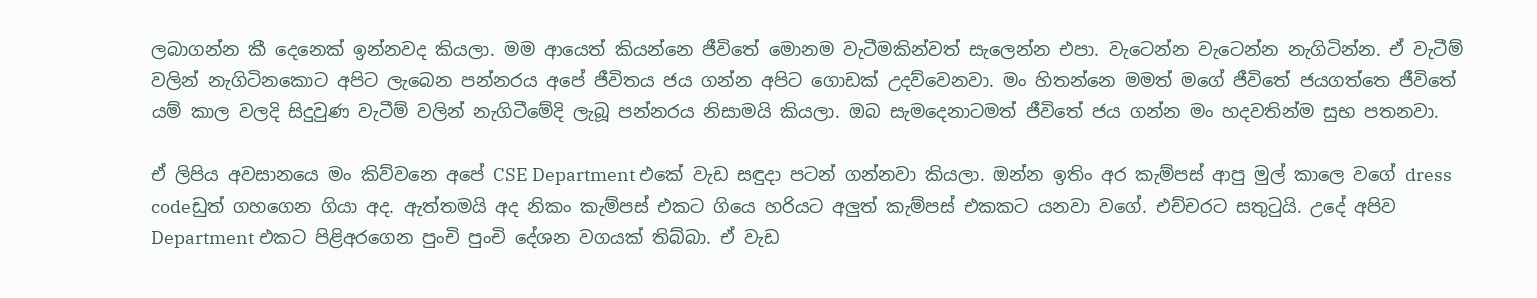ලබාගන්න කී දෙනෙක් ඉන්නවද කියලා. මම ආයෙත් කියන්නෙ ජීවිතේ මොනම වැටීමකින්වත් සැලෙන්න එපා. වැටෙන්න වැටෙන්න නැගිටින්න. ඒ වැටීම් වලින් නැගිටිනකොට අපිට ලැබෙන පන්නරය අපේ ජීවිතය ජය ගන්න අපිට ගොඩක් උදව්වෙනවා. මං හිතන්නෙ මමත් මගේ ජීවිතේ ජයගත්තෙ ජීවිතේ යම් කාල වලදි සිදුවුණ වැටීම් වලින් නැගිටීමේදි ලැබූ පන්නරය නිසාමයි කියලා. ඔබ සැමදෙනාටමත් ජීවිතේ ජය ගන්න මං හදවතින්ම සුභ පතනවා.

ඒ ලිපිය අවසානයෙ මං කිව්වනෙ අපේ CSE Department එකේ වැඩ සඳුදා පටන් ගන්නවා කියලා. ඔන්න ඉතිං අර කැම්පස් ආපු මුල් කාලෙ වගේ dress codeඩුත් ගහගෙන ගියා අද. ඇත්තමයි අද නිකං කැම්පස් එකට ගියෙ හරියට අලුත් කැම්පස් එකකට යනවා වගේ. එච්චරට සතුටුයි. උදේ අපිව Department එකට පිළිඅරගෙන පුංචි පුංචි දේශන වගයක් තිබ්බා. ඒ වැඩ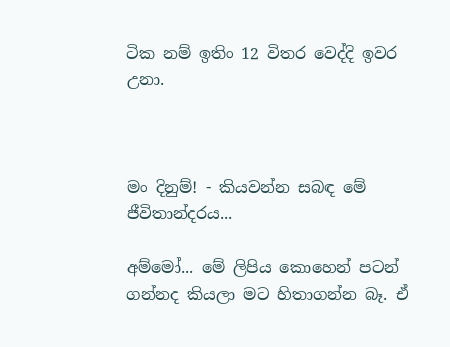ටික නම් ඉතිං 12 විතර වෙද්දි ඉවර උනා.



මං දිනුම්! - කියවන්න සබඳ මේ ජීවිතාන්දරය...

අම්මෝ... මේ ලිපිය කොහෙන් පටන් ගන්නද කියලා මට හිතාගන්න බෑ. ඒ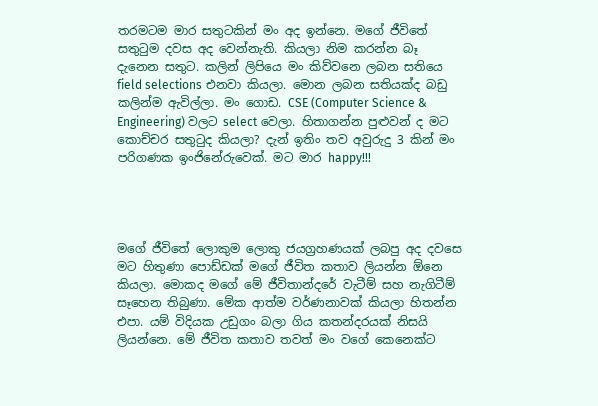තරමටම මාර සතුටකින් මං අද ඉන්නෙ. මගේ ජීවිතේ සතුටුම දවස අද වෙන්නැති. කියලා නිම කරන්න බෑ දැනෙන සතුට. කලින් ලිපියෙ මං කිව්වනෙ ලබන සතියෙ field selections එනවා කියලා. මොන ලබන සතියක්ද බඩු කලින්ම ඇවිල්ලා. මං ගොඩ. CSE (Computer Science & Engineering) වලට select වෙලා. හිතාගන්න පුළුවන් ද මට කොච්චර සතුටුද කියලා? දැන් ඉතිං තව අවුරුදු 3 කින් මං පරිගණක ඉංජිනේරුවෙක්. මට මාර happy!!!




මගේ ජීවිතේ ලොකුම ලොකු ජයග්‍රහණයක් ලබපු අද දවසෙ මට හිතුණා පොඩ්ඩක් මගේ ජීවිත කතාව ලියන්න ඕනෙ කියලා. මොකද මගේ මේ ජීවිතාන්දරේ වැටීම් සහ නැගිටීම් සෑහෙන තිබුණා. මේක ආත්ම වර්ණනාවක් කියලා හිතන්න එපා. යම් විදියක උඩුගං බලා ගිය කතන්දරයක් නිසයි ලියන්නෙ. මේ ජීවිත කතාව තවත් මං වගේ කෙනෙක්ට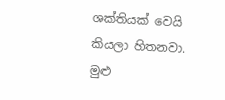ශක්තියක් වෙයි කියලා හිතනවා. මුළු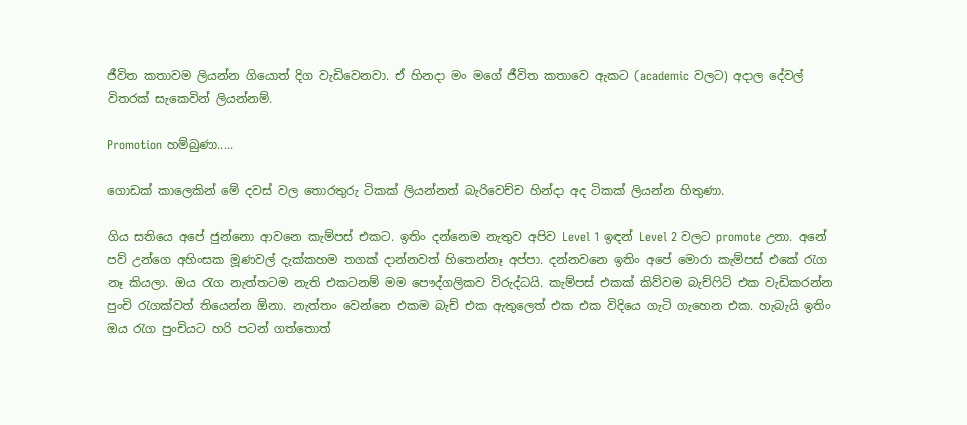ජීවිත කතාවම ලියන්න ගියොත් දිග වැඩිවෙනවා. ඒ හිනදා මං මගේ ජීවිත කතාවෙ ඇකට (academic වලට) අදාල දේවල් විතරක් සැකෙවින් ලියන්නම්.

Promotion හම්බුණා.....

ගොඩක් කාලෙකින් මේ දවස් වල තොරතුරු ටිකක් ලියන්නත් බැරිවෙච්ච හින්දා අද ටිකක් ලියන්න හිතුණා.

ගිය සතියෙ අපේ ජුන්නො ආවනෙ කැම්පස් එකට. ඉතිං දන්නෙම නැතුව අපිව Level 1 ඉඳන් Level 2 වලට promote උනා. අනේ පව් උන්ගෙ අහිංසක මූණවල් දැක්කහම තගක් දාන්නවත් හිතෙන්නෑ අප්පා. දන්නවනෙ ඉතිං අපේ මොරා කැම්පස් එකේ රැග නෑ කියලා. ඔය රැග නැත්තටම නැති එකටනම් මම පෞද්ගලිකව විරුද්ධයි. කැම්පස් එකක් කිව්වම බැච්ෆිට් එක වැඩිකරන්න පුංචි රැගක්වත් තියෙන්න ඕනා. නැත්තං වෙන්නෙ එකම බැච් එක ඇතුලෙත් එක එක විදියෙ ගැටි ගැහෙන එක. හැබැයි ඉතිං ඔය රැග පුංචියට හරි පටන් ගත්තොත්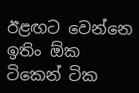ඊළඟට වෙන්නෙ ඉතිං ඕක ටිකෙන් ටික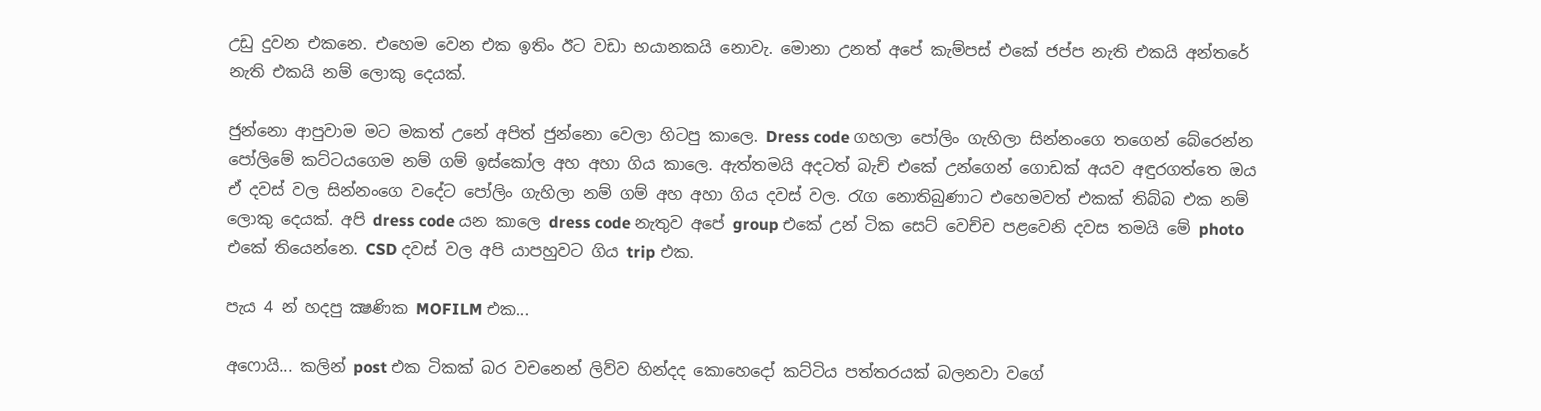උඩු දුවන එකනෙ. එහෙම වෙන එක ඉතිං ඊට වඩා භයානකයි නොවැ. මොනා උනත් අපේ කැම්පස් එකේ ජප්ප නැති එකයි අන්තරේ නැති එකයි නම් ලොකු දෙයක්.

ජුන්නො ආපුවාම මට මකත් උනේ අපිත් ජුන්නො වෙලා හිටපු කා‍ලෙ. Dress code ගහලා පෝලිං ගැහිලා සින්නංගෙ තගෙන් බේරෙන්න පෝලිමේ කට්ටයගෙම නම් ගම් ඉස්කෝල අහ අහා ගිය කාලෙ. ඇත්තමයි අදටත් බැච් එකේ උන්ගෙන් ගොඩක් අයව අඳුරගත්තෙ ඔය ඒ දවස් වල සින්නංගෙ වදේට පෝලිං ගැහිලා නම් ගම් අහ අහා ගිය දවස් වල. රැග නොතිබුණාට එහෙමවත් එකක් තිබ්බ එක නම් ලොකු දෙයක්. අපි dress code යන කාලෙ dress code නැතුව අපේ group එකේ උන් ටික සෙට් වෙච්ච පළවෙනි දවස තමයි මේ photo එකේ තියෙන්නෙ. CSD දවස් වල අපි යාපහුවට ගිය trip එක.

පැය 4 න් හදපු ක්‍ෂණික MOFILM එක...

අෆොයි... කලින් post එක ටිකක් බර වචනෙන් ලිව්ව හින්දද කොහෙදෝ කට්ටිය පත්තරයක් බලනවා වගේ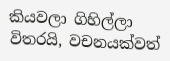කියවලා ගිහිල්ලා විතරයි, වචනයක්වත්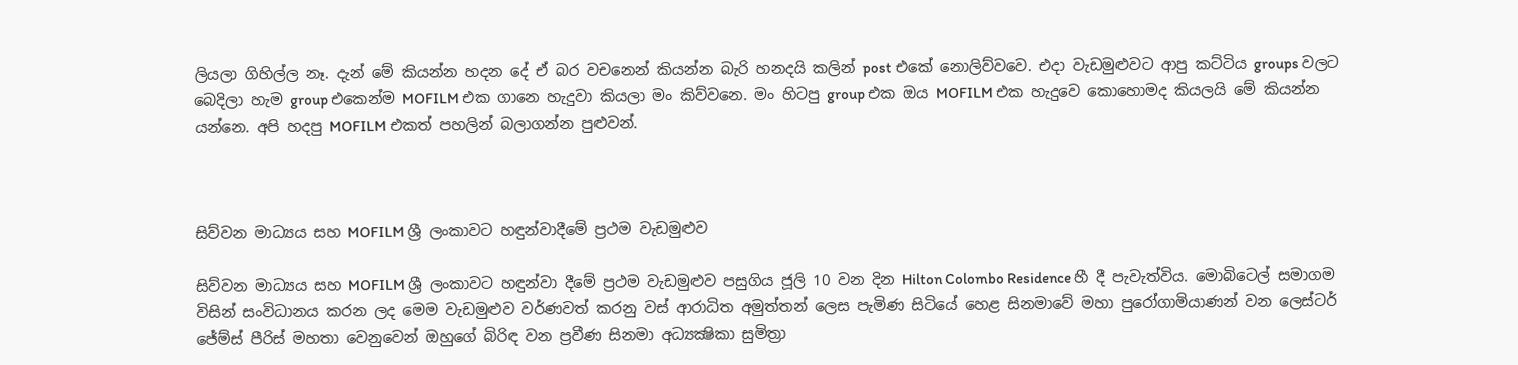ලියලා ගිහිල්ල නෑ. දැන් මේ කියන්න හදන දේ ඒ බර වචනෙන් කියන්න බැරි හනදයි කලින් post එකේ නොලිව්වවෙ. එදා වැඩමුළුවට ආපු කට්ටිය groups වලට බෙදිලා හැම group එකෙන්ම MOFILM එක ගානෙ හැදුවා කියලා මං කිව්වනෙ. මං හිටපු group එක ඔය MOFILM එක හැදුවෙ කොහොමද කියලයි මේ කියන්න යන්නෙ. අපි හදපු MOFILM එකත් පහලින් බලාගන්න පුළුවන්.



සිව්වන මාධ්‍යය සහ MOFILM ශ්‍රී ලංකාවට හඳුන්වාදීමේ ප්‍රථම වැඩමුළුව

සිව්වන මාධ්‍යය සහ MOFILM ශ්‍රී ලංකාවට හඳුන්වා දීමේ ප්‍රථම වැඩමුළුව පසුගිය ජූලි 10 වන දින Hilton Colombo Residence හී දී පැවැත්විය. මොබිටෙල් සමාගම විසින් සංවිධානය කරන ලද මෙම වැඩමුළුව වර්ණවත් කරනු වස් ආරාධිත අමුත්තන් ලෙස පැමිණ සිටියේ හෙළ සිනමාවේ මහා පුරෝගාමියාණන් වන ලෙස්ටර් ජේම්ස් පීරිස් මහතා වෙනුවෙන් ඔහුගේ බිරිඳ වන ප්‍රවීණ සිනමා අධ්‍යක්‍ෂිකා සුමිත්‍රා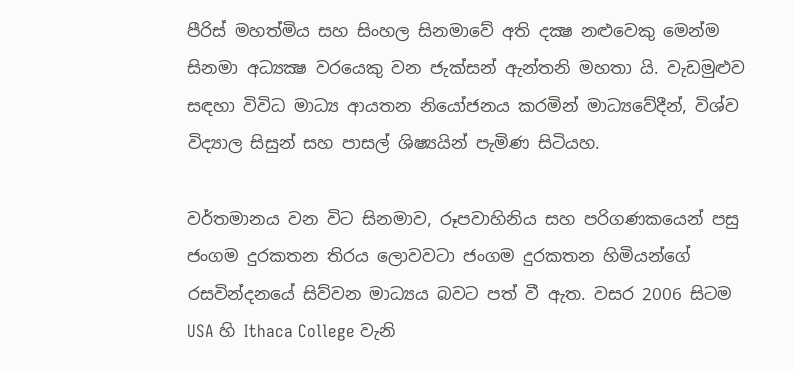පීරිස් මහත්මිය සහ සිංහල සිනමාවේ අති දක්‍ෂ නළුවෙකු මෙන්ම සිනමා අධ්‍යක්‍ෂ වරයෙකු වන ජැක්සන් ඇන්තනි මහතා යි. වැඩමුළුව සඳහා විවිධ මාධ්‍ය ආයතන නියෝජනය කරමින් මාධ්‍යවේදීන්, විශ්ව විද්‍යාල සිසුන් සහ පාසල් ශිෂ්‍යයින් පැමිණ සිටියහ.

වර්තමානය වන විට සිනමාව, රූපවාහිනිය සහ පරිගණකයෙන් පසු ජංගම දුරකතන තිරය ලොවවටා ජංගම දුරකතන හිමියන්ගේ රසවින්දනයේ සිව්වන මාධ්‍යය බවට පත් වී ඇත. වසර 2006 සිටම USA හි Ithaca College වැනි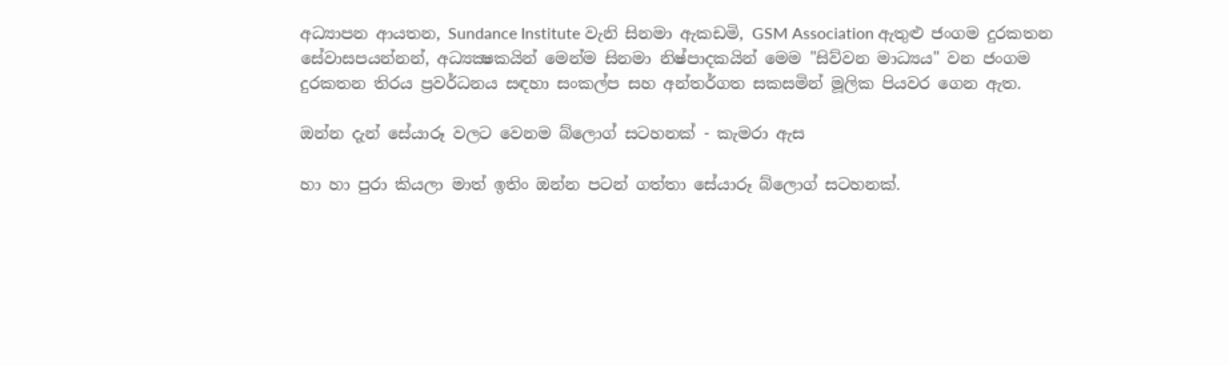අධ්‍යාපන ආයතන, Sundance Institute වැනි සිනමා ඇකඩමි, GSM Association ඇතුළු ජංගම දුරකතන සේවාසපයන්නන්, අධ්‍යක්‍ෂකයින් මෙන්ම සිනමා නිෂ්පාදකයින් මෙම "සිව්වන මාධ්‍යය" වන ජංගම දුරකතන තිරය ප්‍රවර්ධනය සඳහා සංකල්ප සහ අන්තර්ගත සකසමින් මූලික පියවර ගෙන ඇත.

ඔන්න දැන් සේයාරූ වලට වෙනම බ්ලොග් සටහනක් - කැමරා ඇස

හා හා පුරා කියලා මාත් ඉතිං ඔන්න පටන් ගත්තා සේයාරූ බ්ලොග් සටහනක්.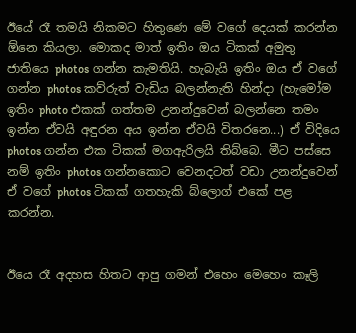ඊයේ රෑ තමයි නිකමට හිතුණෙ මේ වගේ දෙයක් කරන්න ඕනෙ කියලා. මොකද මාත් ඉතිං ඔය ටිකක් අමුතු ජාතියෙ photos ගන්න කැමතියි. හැබැයි ඉතිං ඔය ඒ වගේ ගන්න photos කව්රුත් වැඩිය බලන්නැති හින්දා (හැමෝම ඉතිං photo එකක් ගත්තම උනන්දුවෙන් බලන්නෙ තමං ඉන්න ඒවයි අඳුරන අය ඉන්න ඒවයි විතරනෙ...) ඒ විදියෙ photos ගන්න එක ටිකක් මගඇරිලයි තිබ්බෙ. මීට පස්සෙ නම් ඉතිං photos ගන්නකොට වෙනදටත් වඩා උනන්දුවෙන් ඒ වගේ photos ටිකක් ගතහැකි බ්ලොග් එකේ පළ කරන්න.


ඊයෙ රෑ අදහස හිතට ආපු ගමන් එහෙං මෙහෙං කෑලි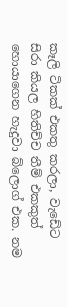කෑලි ටිකක් එකතු කරලා, වැඩේට සිරා කියල හිතිච්ච තීම් එකකුත් හොයාගෙන හැදුවා බ්ලොග් එක. නම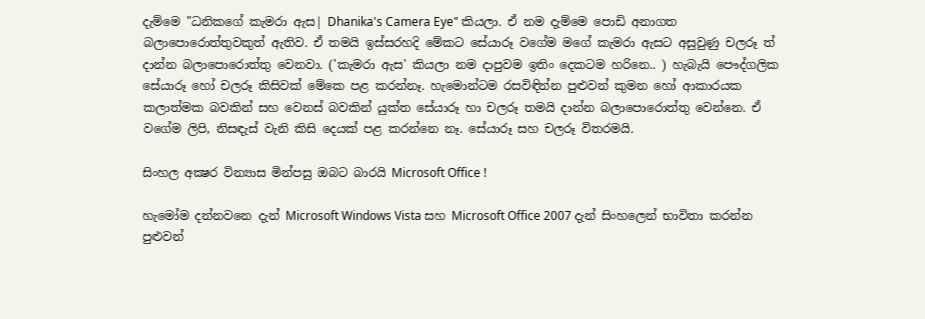දැම්මෙ "ධනිකගේ කැමරා ඇස| Dhanika's Camera Eye" කියලා. ඒ නම දැම්මෙ පොඩි අනාගත බලාපොරොත්තුවකුත් ඇතිව. ඒ තමයි ඉස්සරහදි මේක‍ට සේයාරූ වගේම මගේ කැමරා ඇසට අසුවුණු චලරූ ත් දාන්න බලාපොරොත්තු වෙනවා. ('කැමරා ඇස' කියලා නම දාපුවම ඉතිං දෙකටම හරිනෙ.. ) හැබැයි පෞද්ගලික සේයාරූ හෝ චලරූ කිසිවක් මේකෙ පළ කරන්නෑ. හැමොන්ටම රසවිඳින්න පුළුවන් කුමන හෝ ආකාරයක කලාත්මක බවකින් සහ වෙනස් බවකින් යුක්ත සේයාරූ හා චලරූ තමයි දාන්න බලාපොරොත්තු වෙන්නෙ. ඒ වගේම ලිපි, නිස‍ඳැස් වැනි කිසි දෙයක් ‍පළ කරන්නෙ නෑ. සේයාරූ සහ චලරූ විතරමයි.

සිංහල අක්‍ෂර වින්‍යාස මින්පසු ඔබට බාරයි Microsoft Office !

හැමෝම දන්නවනෙ දැන් Microsoft Windows Vista සහ Microsoft Office 2007 දැන් සිංහලෙන් භාවිතා කරන්න පුළුවන්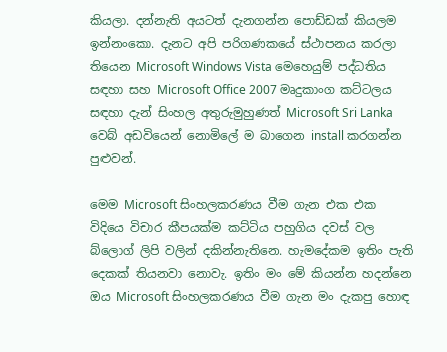කියලා. දන්නැති අයටත් දැනගන්න ‍පොඩ්ඩක් කියලම ඉන්නංකො. දැනට අපි පරිගණකයේ ස්ථාපනය කරලා තියෙන Microsoft Windows Vista මෙහෙයුම් පද්ධතිය සඳහා සහ Microsoft Office 2007 මෘදුකාංග කට්ටලය සඳහා දැන් සිංහල අතුරුමුහුණත් Microsoft Sri Lanka වෙබ් අඩවියෙන් නොමිලේ ම බාගෙන install කරගන්න පුළුවන්.

මෙම Microsoft සිංහලකරණය වීම ගැන එක එක විදියෙ විචාර කීපයක්ම කට්ටිය පහුගිය දවස් වල බ්ලොග් ලිපි වලින් දකින්නැතිනෙ. හැමදේකම ඉතිං පැති දෙකක් තියනවා නොවැ. ඉතිං මං මේ කියන්න හදන්නෙ ඔය Microsoft සිංහලකරණය වීම ගැන මං දැකපු හොඳ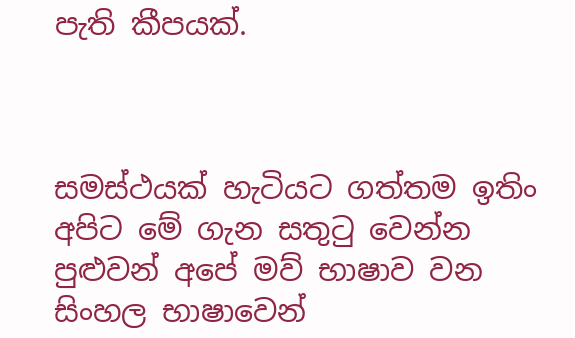පැති කීපයක්.



සමස්ථයක් හැටියට ගත්තම ඉතිං අපිට මේ ගැන සතුටු වෙන්න පුළුවන් අපේ මව් භාෂාව වන සිංහල භාෂාවෙන්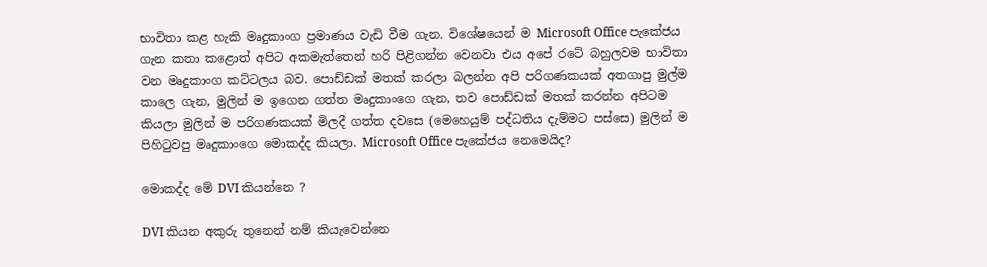භාවිතා කළ හැකි මෘදුකාංග ප්‍රමාණය වැඩි වීම ගැන. විශේෂයෙන් ම Microsoft Office පැකේජය ගැන කතා කළොත් අපිට අකමැත්තෙන් හරි පිළිගන්න වෙනවා එය අපේ රටේ බහුලවම භාවිතා වන මෘදුකාංග කට්ටලය බව. පොඩ්ඩක් මතක් කරලා බලන්න අපි පරිගණකයක් අතගාපු මුල්ම කාලෙ ගැන, මුලින් ම ඉගෙන ගත්ත මෘදුකාංගෙ ගැන, තව පොඩ්ඩක් මතක් කරන්න අපිටම කියලා මුලින් ම පරිගණකයක් මිලදී ගත්ත දවසෙ (මෙහෙයුම් පද්ධතිය දැම්මට පස්සෙ) මුලින් ම පිහිටුවපු මෘදුකාංගෙ මොකද්ද කියලා. Microsoft Office පැකේජය නෙමෙයිද?

මොකද්ද මේ DVI කියන්නෙ ?

DVI කියන අකුරු තුනෙන් නම් කියැවෙන්නෙ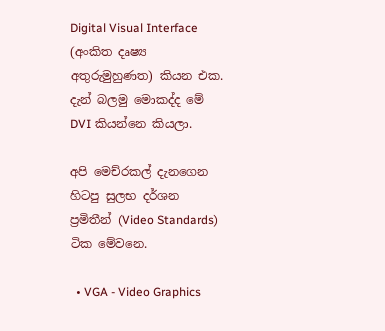Digital Visual Interface (අංකිත දෘෂ්‍ය අතුරුමුහුණත) කියන එක. දැන් බලමු මොකද්ද මේ DVI කියන්නෙ කියලා.

අපි මෙච්රකල් දැනගෙන හිටපු සුලභ දර්ශන ප්‍රමිතීන් (Video Standards) ටික මේවනෙ.

  • VGA - Video Graphics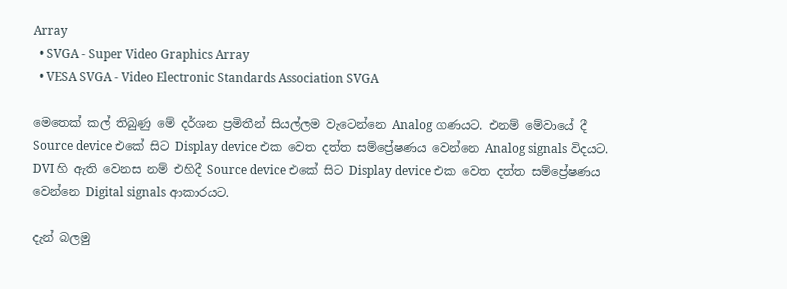Array
  • SVGA - Super Video Graphics Array
  • VESA SVGA - Video Electronic Standards Association SVGA

මෙතෙක් කල් තිබුණු මේ දර්ශන ප්‍රමිතීන් සියල්ලම වැටෙන්නෙ Analog ගණයට. එනම් මේවායේ දී Source device එකේ සිට Display device එක වෙත දත්ත සම්ප්‍රේෂණය වෙන්නෙ Analog signals විදයට. DVI හි ඇති වෙනස නම් එහිදී Source device එකේ සිට Display device එක වෙත දත්ත සම්ප්‍රේෂණය වෙන්නෙ Digital signals ආකාරයට.

දැන් බලමු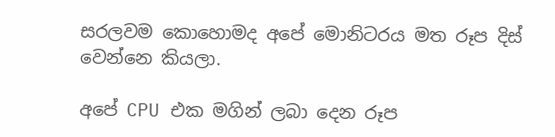සරලවම කොහොමද අපේ මොනිටරය මත රූප දිස් වෙන්නෙ කියලා.

අපේ CPU එක මගින් ලබා දෙන රූප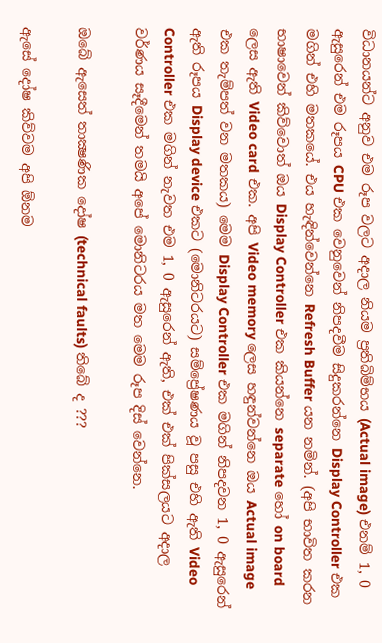විධානයන්ට අනුව එම රූප වලට අදාල නියම ප්‍රතිබිම්භය (Actual image) එනම් 1, 0 ඇසුරෙන් එම රූපය CPU එක වෙනුවෙන් නිපදවීම සිදුකරන්නෙ Display Controller එක මගින් එහි මතකයේ. එය හැඳින්වෙන්නෙ Refresh Buffer යන නමින්. (අපි භාවිත කරන භාෂාවෙන් කිව්වොත් ඔය Display Controller එක කියන්නෙ separate හෝ on board ලෙස ඇති Video card එක. අපි Video memory ලෙස හඳුන්වන්නෙ ඔය Actual image එක තැම්පත් වන මතකය) මෙම Display Controller එක මගින් නිපදවන 1, 0 ඇසුරෙන් ඇති රූපය Display device එකට (මොනිටරයට) සම්ප්‍රේෂණය වූ පසු එහි ඇති Video Controller එක මගින් නැවත එම 1, 0 ඇසුරෙන් ඇති, එක් එක් පික්සලයට අදාල වර්ණය සෑදීමෙන් තමයි අපේ මොනිටරය මත මෙම රූප දිස් වෙන්නෙ.

ඔබේ ඇසෙත් තාක්‍ෂණික දෝෂ (technical faults) තිබේ ද ???

ඇසේ දෝෂ කිව්වම අපි ඕනම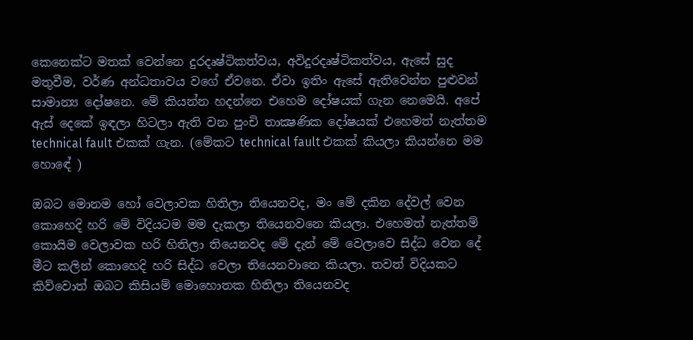කෙනෙක්ට මතක් වෙන්නෙ දුරදෘෂ්ටිකත්වය, අවිදුරදෘෂ්ටිකත්වය, ඇසේ සුද මතුවීම, වර්ණ අන්ධතාවය වගේ ඒවනෙ. ඒවා ඉතිං ඇසේ ඇතිවෙන්න පුළුවන් සාමාන්‍ය දෝෂනෙ. මේ කියන්න හදන්නෙ එහෙම දෝෂයක් ගැන නෙමෙයි. අපේ ඇස් දෙකේ ඉඳලා හිටලා ඇති වන පුංචි තාක්‍ෂණික දෝෂයක් එහෙමත් නැත්තම technical fault එකක් ගැන. (මේකට technical fault එකක් කියලා කියන්නෙ මම හො‍ඳේ )

ඔබට මොනම හෝ වෙ‍ලාවක හිතිලා තියෙනවද, මං මේ දකින දේවල් වෙන කොහෙදි හරි මේ විදියටම මම දැකලා තියෙනවනෙ කියලා. එහෙමත් නැත්තම් කොයිම වෙලාවක හරි හිතිලා තියෙනවද මේ දැන් මේ වෙලාවෙ සිද්ධ වෙන දේ මීට කලින් කොහෙදි හරි සිද්ධ වෙලා තියෙනවානෙ කියලා. තවත් විදියකට කිව්වොත් ඔබට කිසියම් මොහොතක හිතිලා තියෙනවද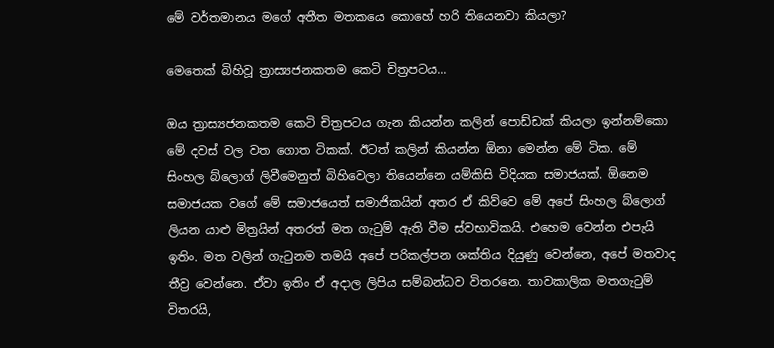මේ වර්තමානය මගේ අතීත මතකයෙ කොහේ හරි තියෙනවා කියලා?

මෙතෙක් බිහිවූ ත්‍රාස්‍යජනකතම කෙටි චිත්‍රපටය...

ඔය ත්‍රාස්‍යජනකතම කෙටි චිත්‍රපටය ගැන කියන්න කලින් පොඩ්ඩක් කියලා ඉන්නම්කො මේ දවස් වල වත ගොත ටිකක්. ඊටත් කලින් කියන්න ඕනා මෙන්න මේ ටික. මේ සිංහල බ්ලොග් ලිවීමෙනුත් බිහිවෙලා තියෙන්නෙ යම්කිසි විදියක සමාජයක්. ඕනෙම සමාජයක වගේ මේ සමාජයෙත් සමාජිකයින් අතර ඒ කිව්වෙ මේ අපේ සිංහල බ්ලොග් ලියන යාළු මිත්‍රයින් අතරත් මත ගැටුම් ඇති වීම ස්වභාවිකයි. එහෙම වෙන්න එපැයි ඉතිං. මත වලින් ගැටුනම තමයි අපේ පරිකල්පන ශක්තිය දියුණු වෙන්නෙ, අපේ මතවාද තීව්‍ර වෙන්නෙ. ඒවා ඉතිං ඒ අදාල ලිපිය සම්බන්ධව විතරනෙ. තාවකාලික මතගැටුම් විතරයි,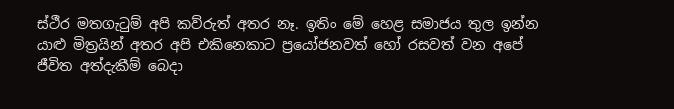ස්ථීර මතගැටුම් අපි කව්රුත් අතර නෑ. ඉතිං මේ හෙළ සමාජය තුල ඉන්න යාළු මිත්‍රයින් අතර අපි එකිනෙකාට ප්‍රයෝජනවත් හෝ රසවත් වන අපේ ජීවිත අත්දැකීම් බෙදා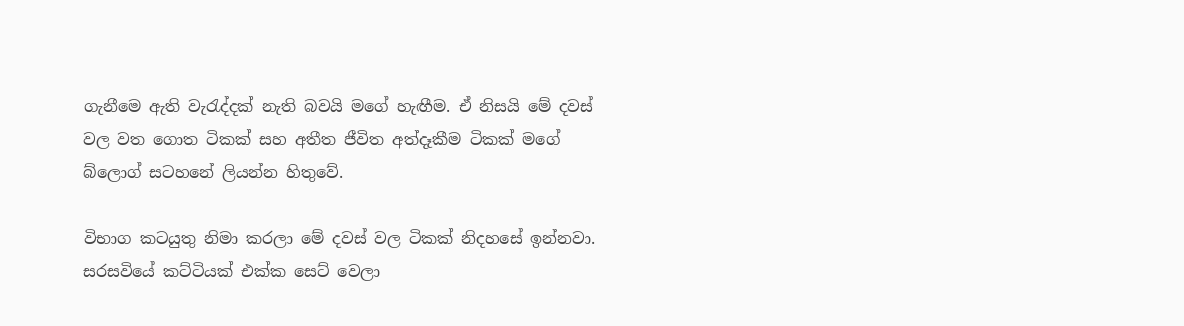ගැනීමෙ ඇති වැරැද්දක් නැති බවයි මගේ හැඟීම. ඒ නිසයි මේ දවස් වල වත ගොත ටිකක් සහ අතීත ජීවිත අත්දෑකීම ටිකක් මගේ බ්ලොග් සටහනේ ලියන්න හිතුවේ.

විභාග කටයුතු නිමා කරලා මේ දවස් වල ටිකක් නිදහසේ ඉන්නවා. සරසවියේ කට්ටියක් එක්ක සෙට් වෙලා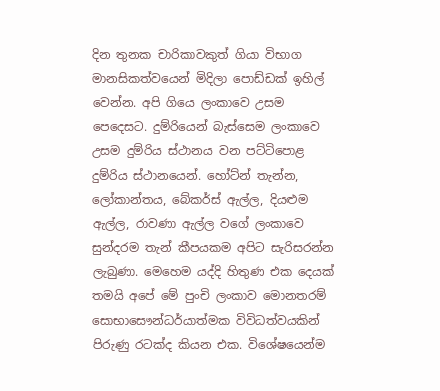දින තුනක චාරිකාවකුත් ගියා විභාග මානසිකත්වයෙන් මිදිලා පොඩ්ඩක් ඉහිල් වෙන්න. අපි ගියෙ ලංකාවෙ උසම පෙදෙසට. දුම්රියෙන් බැස්සෙම ලංකාවෙ උසම දුම්රිය ස්ථානය වන පට්ටිපොළ දුම්රිය ස්ථානයෙන්. හෝට්න් තැන්න, ලෝකාන්තය, බේකර්ස් ඇල්ල, දියළුම ඇල්ල, රාවණා ඇල්ල වගේ ලංකාවෙ සුන්දරම තැන් කීපයකම අපිට සැරිසරන්න ලැබුණා. මෙහෙම යද්දි හිතුණ එක දෙයක් තමයි අපේ මේ පුංචි ලංකාව මොනතරම් සොභාසෞන්ධර්යාත්මක විවිධත්වයකින් පිරුණු රටක්ද කියන එක. විශේෂයෙන්ම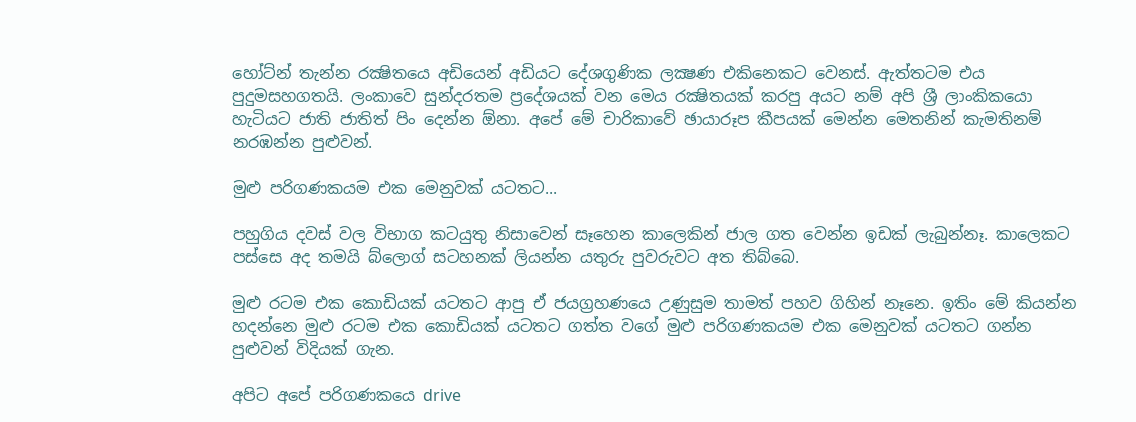හෝට්න් තැන්න රක්‍ෂිතයෙ අඩියෙන් අඩියට දේශගුණික ලක්‍ෂණ එකිනෙකට වෙනස්. ඇත්තටම එය පුදුමසහගතයි. ලංකාවෙ සුන්දරතම ‍ප්‍රදේශයක් වන මෙය රක්‍ෂිතයක් කරපු අයට නම් අපි ශ්‍රී ලාංකිකයො හැටියට ජාති ජාතිත් පිං දෙන්න ඕනා. අපේ මේ චාරිකාවේ ඡායාරූප කීපයක් මෙන්න මෙතනින් කැමතිනම් නරඹන්න පුළුවන්.

මුළු පරිගණකයම එක මෙනුවක් යටතට...

පහුගිය දවස් වල විභාග කටයුතු නිසාවෙන් සෑහෙන කාලෙකින් ජාල ගත වෙන්න ඉඩක් ලැබුන්නෑ. කාලෙකට පස්සෙ අද තමයි බ්ලොග් සටහනක් ලියන්න යතුරු පුවරුවට අත තිබ්බෙ.

මුළු රටම එක කොඩියක් යටතට ආපු ඒ ජයග්‍රහණයෙ උණුසුම තාමත් පහව ගිහින් නෑනෙ. ඉතිං මේ කියන්න හදන්නෙ මුළු රටම එක කොඩියක් යටතට ගත්ත වගේ මුළු පරිගණකයම එක මෙනුවක් යටතට ගන්න පුළුවන් විදියක් ගැන.

අපිට අපේ පරිගණකයෙ ‍drive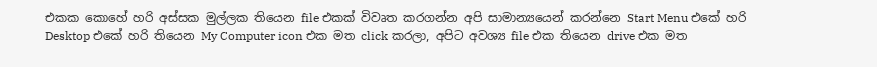එකක කොහේ හරි අස්සක මුල්ලක තියෙන file එකක් විවෘත කරගන්න අපි සාමාන්‍යයෙන් කරන්නෙ Start Menu එකේ හරි Desktop එකේ හරි තියෙන My Computer icon එක මත click කරලා, අපිට අවශ්‍ය file එක තියෙන drive එක මත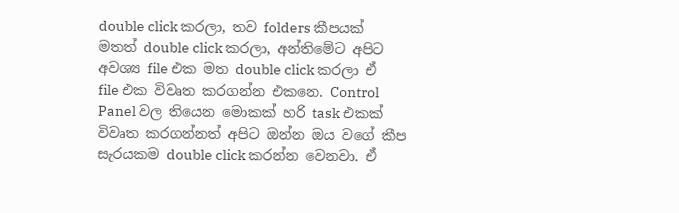double click කරලා, තව folders කීපයක් මතත් double click කරලා, අන්තිමේට අපිට අවශ්‍ය file එක මත double click කරලා ඒ file එක විවෘත කරගන්න එකනෙ. Control Panel වල තියෙන මොකක් හරි task එකක් විවෘත කරගන්නත් අපිට ඔන්න ඔය වගේ කීප සැරයකම double click කරන්න වෙනවා. ඒ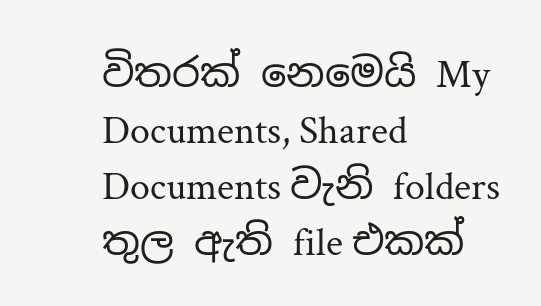විතරක් නෙමෙයි My Documents, Shared Documents වැනි folders තුල ඇති file එකක්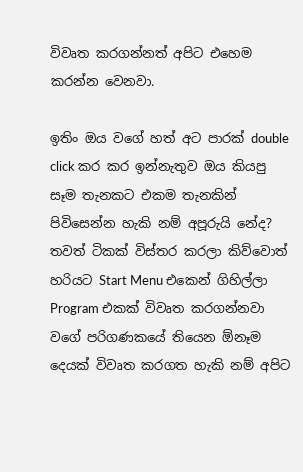විවෘත කරගන්නත් අපිට එහෙම කරන්න වෙනවා.

ඉතිං ඔය වගේ හත් අට පාරක් double click කර කර ඉන්නැතුව ඔය කියපු සෑම තැනකට එකම තැනකින් පිවිසෙන්න හැකි නම් අපූරුයි නේද? තවත් ටිකක් විස්තර කරලා කිව්වොත් හරියට Start Menu එකෙන් ගිහිල්ලා Program එකක් විවෘත කරගන්නවා වගේ පරිගණකයේ තියෙන ඕනෑම දෙයක් විවෘත කරගත හැකි නම් අපිට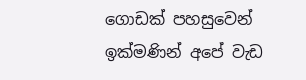ගොඩක් පහසුවෙන් ඉක්මණින් අපේ වැඩ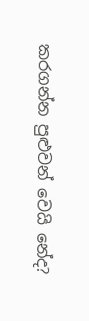කරගන්න පුළුවන් වෙයි නේද?